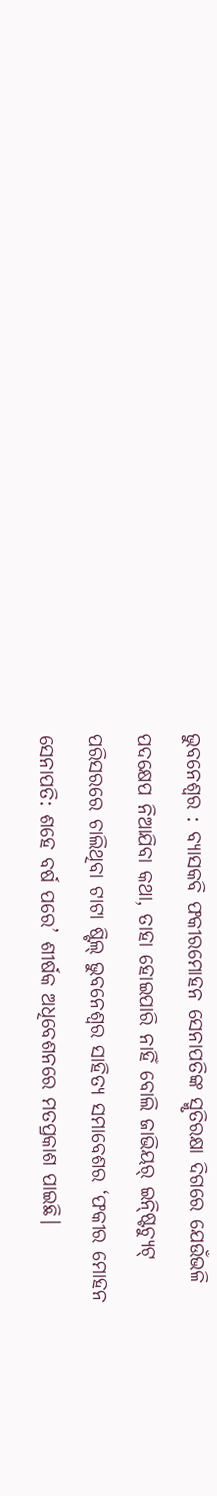ଭୁବନେଶ୍ବର : ବ୍ୟାସକବି ଫକୀରମୋହନ ସେନାପତିଙ୍କ ସ୍ମୃତିରକ୍ଷା ଦିଗରେ ଯେଉଁଭଳି ପଦକ୍ଷେପ ନିଆଯିବା କଥା, ତାହା ହୋଇପାରି ନାହିଁ ବୋଲି ଜାଭିୟର୍ ଇନ୍ଷ୍ଟିଚ୍ୟୁଟ୍ ପରିସରରେ ଚାଲିଥିବା ଟାଟା ଷ୍ଟିଲ୍ ଭୁବନେଶ୍ବର ସାହିତ୍ୟ ସମାବେଶର ‘ଫକୀର ମୋହନ ସେନାପତି: ଶହେ ବର୍ଷ ପରେ’ ଶୀର୍ଷକ ଅଧିବେଶନରେ ମତପ୍ରକାଶ ପାଇଛି।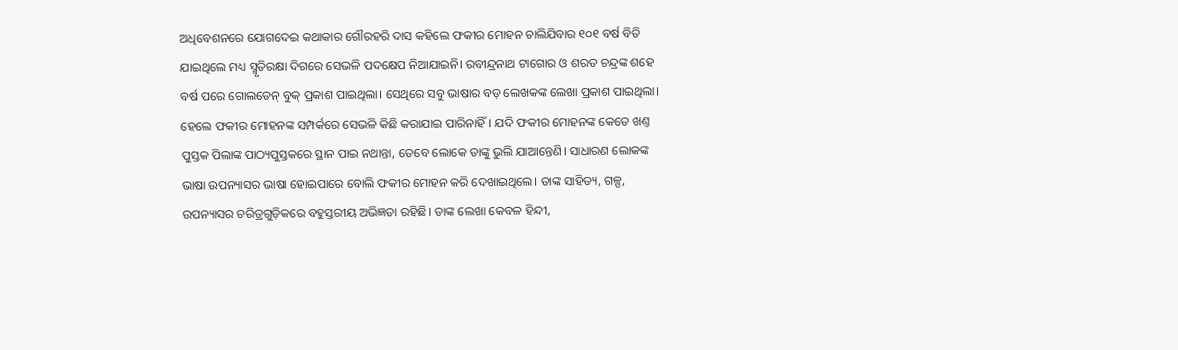ଅଧିବେଶନରେ ଯୋଗଦେଇ କଥାକାର ଗୌରହରି ଦାସ କହିଲେ ଫକୀର ମୋହନ ଚାଲିଯିବାର ୧୦୧ ବର୍ଷ ବିତି ଯାଇଥିଲେ ମଧ୍ୟ ସ୍ମୃତିରକ୍ଷା ଦିଗରେ ସେଭଳି ପଦକ୍ଷେପ ନିଆଯାଇନି। ରବୀନ୍ଦ୍ରନାଥ ଟାଗୋର ଓ ଶରତ ଚନ୍ଦ୍ରଙ୍କ ଶହେ ବର୍ଷ ପରେ ଗୋଲଡେନ୍ ବୁକ୍ ପ୍ରକାଶ ପାଇଥିଲା। ସେଥିରେ ସବୁ ଭାଷାର ବଡ଼ ଲେଖକଙ୍କ ଲେଖା ପ୍ରକାଶ ପାଇଥିଲା। ହେଲେ ଫକୀର ମୋହନଙ୍କ ସମ୍ପର୍କରେ ସେଭଳି କିଛି କରାଯାଇ ପାରିନାହିଁ। ଯଦି ଫକୀର ମୋହନଙ୍କ କେତେ ଖଣ୍ତ ପୁସ୍ତକ ପିଲାଙ୍କ ପାଠ୍ୟପୁସ୍ତକରେ ସ୍ଥାନ ପାଇ ନଥାନ୍ତା, ତେବେ ଲୋକେ ତାଙ୍କୁ ଭୁଲି ଯାଆନ୍ତେଣି। ସାଧାରଣ ଲୋକଙ୍କ ଭାଷା ଉପନ୍ୟାସର ଭାଷା ହୋଇପାରେ ବୋଲି ଫକୀର ମୋହନ କରି ଦେଖାଇଥିଲେ। ତାଙ୍କ ସାହିତ୍ୟ, ଗଳ୍ପ, ଉପନ୍ୟାସର ଚରିତ୍ରଗୁଡ଼ିକରେ ବହୁସ୍ତରୀୟ ଅଭିଜ୍ଞତା ରହିଛି। ତାଙ୍କ ଲେଖା କେବଳ ହିନ୍ଦୀ,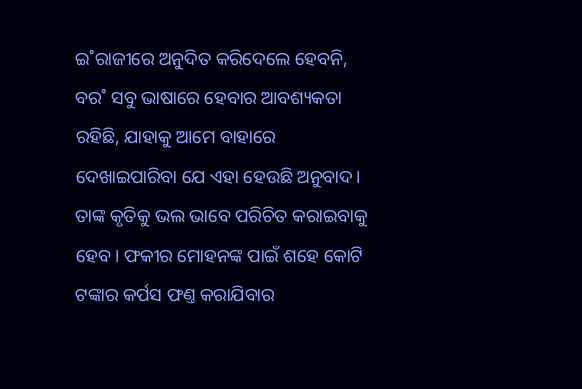ଇ˚ରାଜୀରେ ଅନୁଦିତ କରିଦେଲେ ହେବନି, ବର˚ ସବୁ ଭାଷାରେ ହେବାର ଆବଶ୍ୟକତା ରହିଛି, ଯାହାକୁ ଆମେ ବାହାରେ ଦେଖାଇପାରିବା ଯେ ଏହା ହେଉଛି ଅନୁବାଦ। ତାଙ୍କ କୃତିକୁ ଭଲ ଭାବେ ପରିଚିତ କରାଇବାକୁ ହେବ। ଫକୀର ମୋହନଙ୍କ ପାଇଁ ଶହେ କୋଟି ଟଙ୍କାର କର୍ପସ ଫଣ୍ତ କରାଯିବାର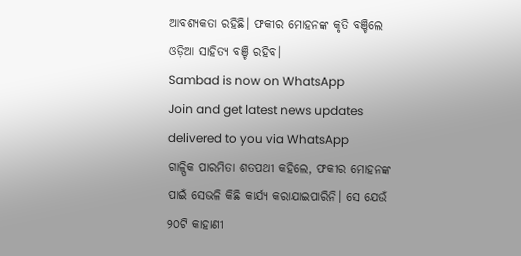ଆବଶ୍ୟକତା ରହିଛି। ଫକୀର ମୋହନଙ୍କ କୃତି ବଞ୍ଚିଲେ ଓଡ଼ିଆ ସାହିତ୍ୟ ବଞ୍ଚି ରହିବ।
Sambad is now on WhatsApp
Join and get latest news updates delivered to you via WhatsApp
ଗାଳ୍ପିକ ପାରମିତା ଶତପଥୀ କହିଲେ, ଫକୀର ମୋହନଙ୍କ ପାଇଁ ସେଭଳି କିଛି କାର୍ଯ୍ୟ କରାଯାଇପାରିନି। ସେ ଯେଉଁ ୨୦ଟି କାହାଣୀ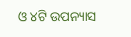ଓ ୪ଟି ଉପନ୍ୟାସ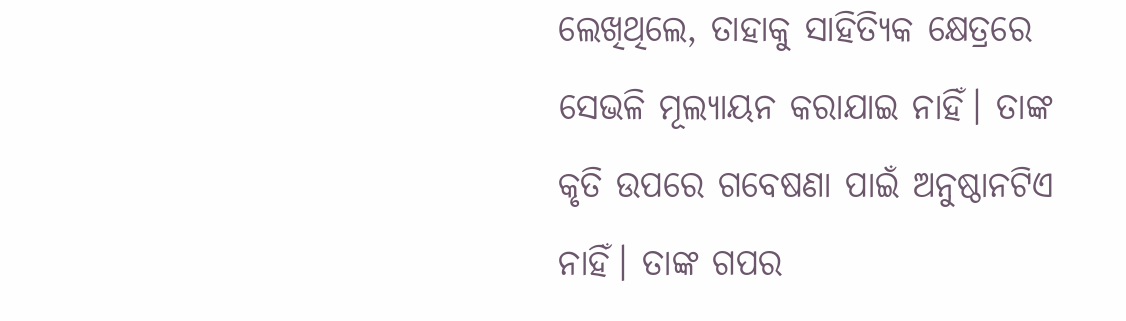ଲେଖିଥିଲେ, ତାହାକୁ ସାହିତ୍ୟିକ କ୍ଷେତ୍ରରେ ସେଭଳି ମୂଲ୍ୟାୟନ କରାଯାଇ ନାହିଁ। ତାଙ୍କ କୃତି ଉପରେ ଗବେଷଣା ପାଇଁ ଅନୁଷ୍ଠାନଟିଏ ନାହିଁ। ତାଙ୍କ ଗପର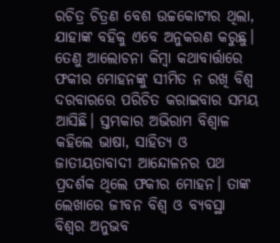ରଚିତ୍ର ଚିତ୍ରଣ ବେଶ ଉଚ୍ଚକୋଟୀର ଥିଲା, ଯାହାଙ୍କ ବହିକୁ ଏବେ ଅନୁକରଣ କରୁଛୁ। ତେଣୁ ଆଲୋଚନା କିମ୍ବା କଥାବାର୍ତ୍ତାରେ ଫକୀର ମୋହନଙ୍କୁ ସୀମିତ ନ ରଖି ବିଶ୍ବ ଦରବାରରେ ପରିଚିତ କରାଇବାର ସମୟ ଆସିଛି। ସ୍ତମ୍ଭକାର ଅଭିରାମ ବିଶ୍ବାଳ କହିଲେ ଭାଷା, ସାହିତ୍ୟ ଓ ଜାତୀୟତାବାଦୀ ଆନ୍ଦୋଳନର ପଥ ପ୍ରଦର୍ଶକ ଥିଲେ ଫକୀର ମୋହନ। ତାଙ୍କ ଲେଖାରେ ଜୀବନ ବିଶ୍ବ ଓ ବ୍ୟବସ୍ଥା ବିଶ୍ବର ଅନୁଭବ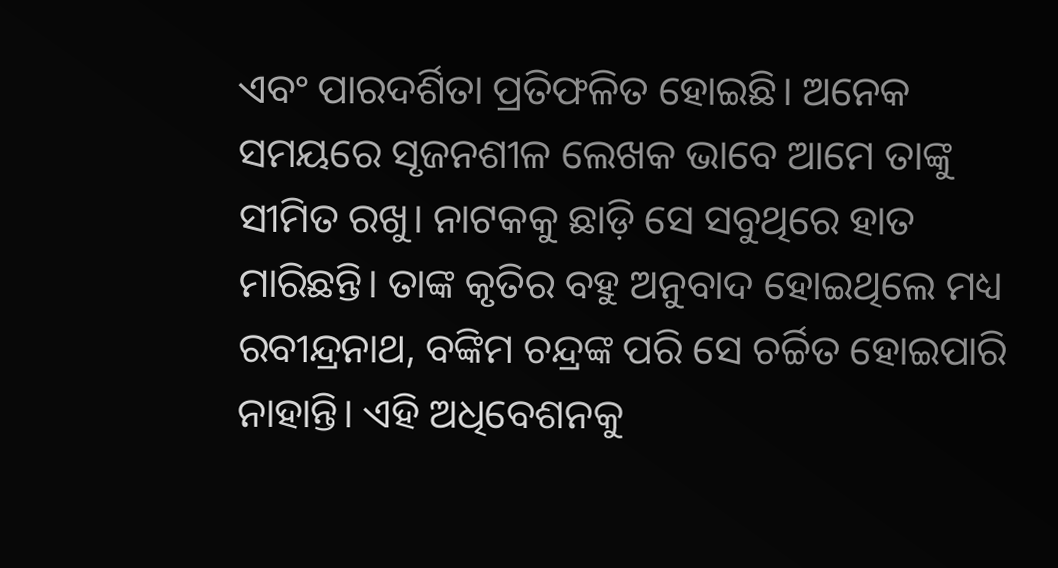ଏବଂ ପାରଦର୍ଶିତା ପ୍ରତିଫଳିତ ହୋଇଛି। ଅନେକ ସମୟରେ ସୃଜନଶୀଳ ଲେଖକ ଭାବେ ଆମେ ତାଙ୍କୁ ସୀମିତ ରଖୁ। ନାଟକକୁ ଛାଡ଼ି ସେ ସବୁଥିରେ ହାତ ମାରିଛନ୍ତି। ତାଙ୍କ କୃତିର ବହୁ ଅନୁବାଦ ହୋଇଥିଲେ ମଧ୍ୟ ରବୀନ୍ଦ୍ରନାଥ, ବଙ୍କିମ ଚନ୍ଦ୍ରଙ୍କ ପରି ସେ ଚର୍ଚ୍ଚିତ ହୋଇପାରି ନାହାନ୍ତି। ଏହି ଅଧିବେଶନକୁ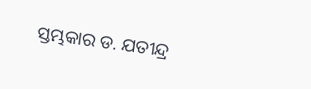ସ୍ତମ୍ଭକାର ଡ. ଯତୀନ୍ଦ୍ର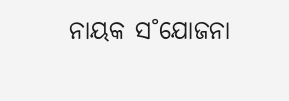ନାୟକ ସ˚ଯୋଜନା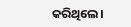କରିଥିଲେ।